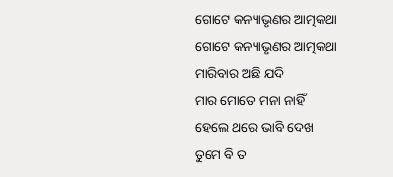ଗୋଟେ କନ୍ୟାଭୃଣର ଆତ୍ମକଥା
ଗୋଟେ କନ୍ୟାଭୃଣର ଆତ୍ମକଥା
ମାରିବାର ଅଛି ଯଦି
ମାର ମୋତେ ମନା ନାହିଁ
ହେଲେ ଥରେ ଭାବି ଦେଖ
ତୁମେ ବି ତ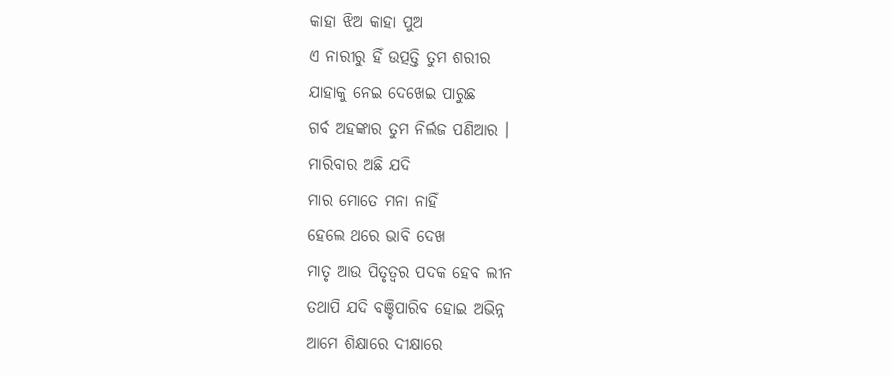କାହା ଝିଅ କାହା ପୁଅ
ଏ ନାରୀରୁ ହିଁ ଉତ୍ପତ୍ତି ତୁମ ଶରୀର
ଯାହାକୁ ନେଇ ଦେଖେଇ ପାରୁଛ
ଗର୍ବ ଅହଙ୍କାର ତୁମ ନିର୍ଲଜ ପଣିଆର ।
ମାରିବାର ଅଛି ଯଦି
ମାର ମୋତେ ମନା ନାହିଁ
ହେଲେ ଥରେ ଭାବି ଦେଖ
ମାତୃ ଆଉ ପିତୃତ୍ୱର ପଦକ ହେବ ଲୀନ
ତଥାପି ଯଦି ବଞ୍ଚିପାରିବ ହୋଇ ଅଭିନ୍ନ
ଆମେ ଶିକ୍ଷାରେ ଦୀକ୍ଷାରେ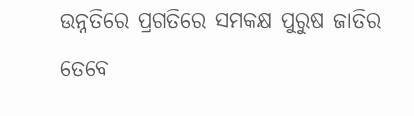ଉନ୍ନତିରେ ପ୍ରଗତିରେ ସମକକ୍ଷ ପୁରୁଷ ଜାତିର
ତେବେ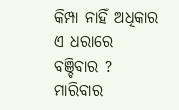କିମ୍ପା ନାହିଁ ଅଧିକାର
ଏ ଧରାରେ ବଞ୍ଚିବାର ?
ମାରିବାର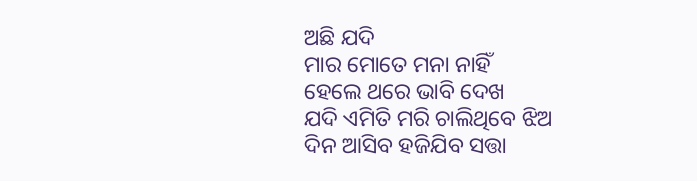ଅଛି ଯଦି
ମାର ମୋତେ ମନା ନାହିଁ
ହେଲେ ଥରେ ଭାବି ଦେଖ
ଯଦି ଏମିତି ମରି ଚାଲିଥିବେ ଝିଅ
ଦିନ ଆସିବ ହଜିଯିବ ସତ୍ତା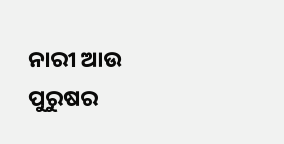ନାରୀ ଆଉ ପୁରୁଷର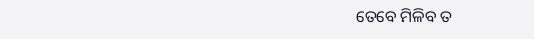ତେବେ ମିଳିବ ତ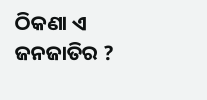ଠିକଣା ଏ ଜନଜାତିର ?